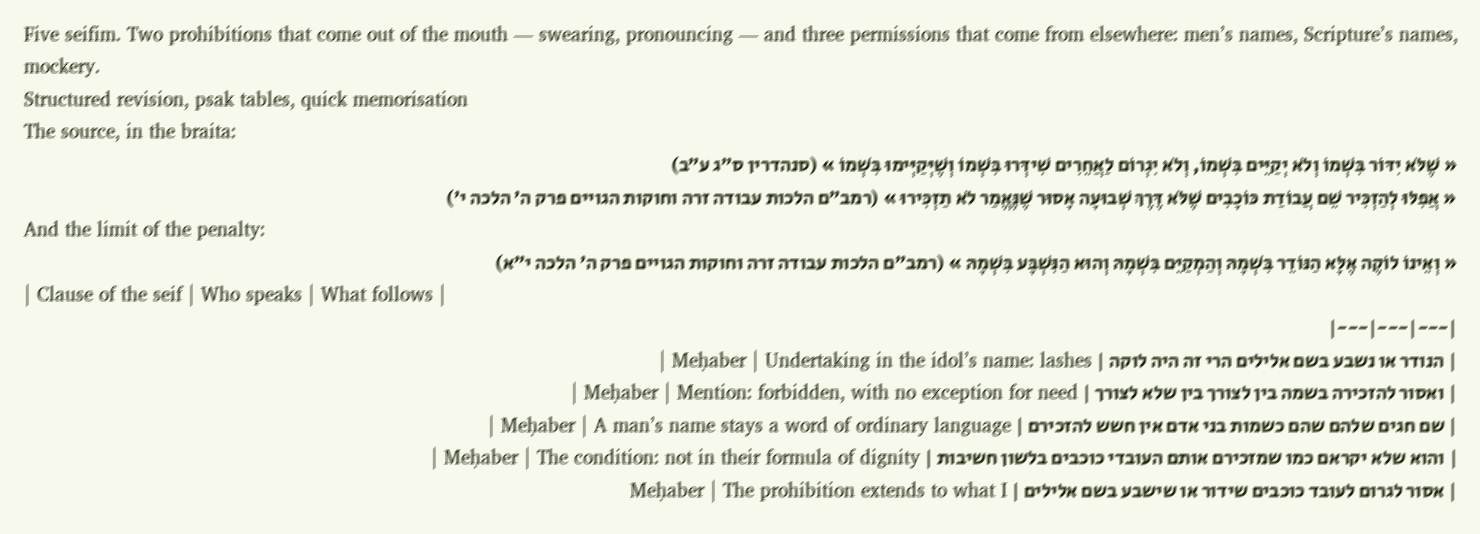Five seifim. Two prohibitions that come out of the mouth — swearing, pronouncing — and three permissions that come from elsewhere: men’s names, Scripture’s names, mockery.
Structured revision, psak tables, quick memorisation
The source, in the braita:
« שֶׁלֹּא יִדּוֹר בִּשְׁמוֹ וְלֹא יְקַיֵּים בִּשְׁמוֹ, וְלֹא יִגְרוֹם לַאֲחֵרִים שִׁידְּרוּ בִּשְׁמוֹ וְשֶׁיְּקַיְּימוּ בִּשְׁמוֹ » (סנהדרין ס״ג ע״ב)
« אֲפִלּוּ לְהַזְכִּיר שֵׁם עֲבוֹדַת כּוֹכָבִים שֶׁלֹּא דֶּרֶךְ שְׁבוּעָה אָסוּר שֶׁנֶּאֱמַר לֹא תַזְכִּירוּ » (רמב״ם הלכות עבודה זרה וחוקות הגויים פרק ה׳ הלכה י׳)
And the limit of the penalty:
« וְאֵינוֹ לוֹקֶה אֶלָּא הַנּוֹדֵר בִּשְׁמָהּ וְהַמְקַיֵּם בִּשְׁמָהּ וְהוּא הַנִּשְׁבָּע בִּשְׁמָהּ » (רמב״ם הלכות עבודה זרה וחוקות הגויים פרק ה׳ הלכה י״א)
| Clause of the seif | Who speaks | What follows |
|---|---|---|
| הנודר או נשבע בשם אלילים הרי זה היה לוקה | Meḥaber | Undertaking in the idol’s name: lashes |
| ואסור להזכירה בשמה בין לצורך בין שלא לצורך | Meḥaber | Mention: forbidden, with no exception for need |
| שם חגים שלהם שהם כשמות בני אדם אין חשש להזכירם | Meḥaber | A man’s name stays a word of ordinary language |
| והוא שלא יקראם כמו שמזכירם אותם העובדי כוכבים בלשון חשיבות | Meḥaber | The condition: not in their formula of dignity |
| אסור לגרום לעובד כוכבים שידור או שישבע בשם אלילים | Meḥaber | The prohibition extends to what I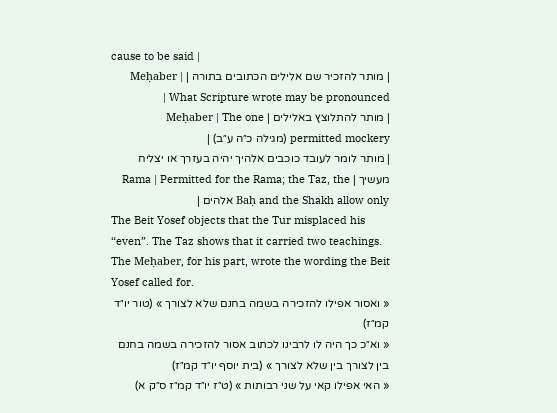cause to be said |
| מותר להזכיר שם אלילים הכתובים בתורה | Meḥaber | What Scripture wrote may be pronounced |
| מותר להתלוצץ באלילים | Meḥaber | The one permitted mockery (מגילה כ״ה ע״ב) |
| מותר לומר לעובד כוכבים אלהיך יהיה בעזרך או יצליח מעשיך | Rama | Permitted for the Rama; the Taz, the Baḥ and the Shakh allow only אלהים |
The Beit Yosef objects that the Tur misplaced his “even”. The Taz shows that it carried two teachings. The Meḥaber, for his part, wrote the wording the Beit Yosef called for.
« ואסור אפילו להזכירה בשמה בחנם שלא לצורך » (טור יו״ד קמ״ז)
« וא״כ כך היה לו לרבינו לכתוב אסור להזכירה בשמה בחנם בין לצורך בין שלא לצורך » (בית יוסף יו״ד קמ״ז)
« האי אפילו קאי על שני רבותות » (ט״ז יו״ד קמ״ז ס״ק א)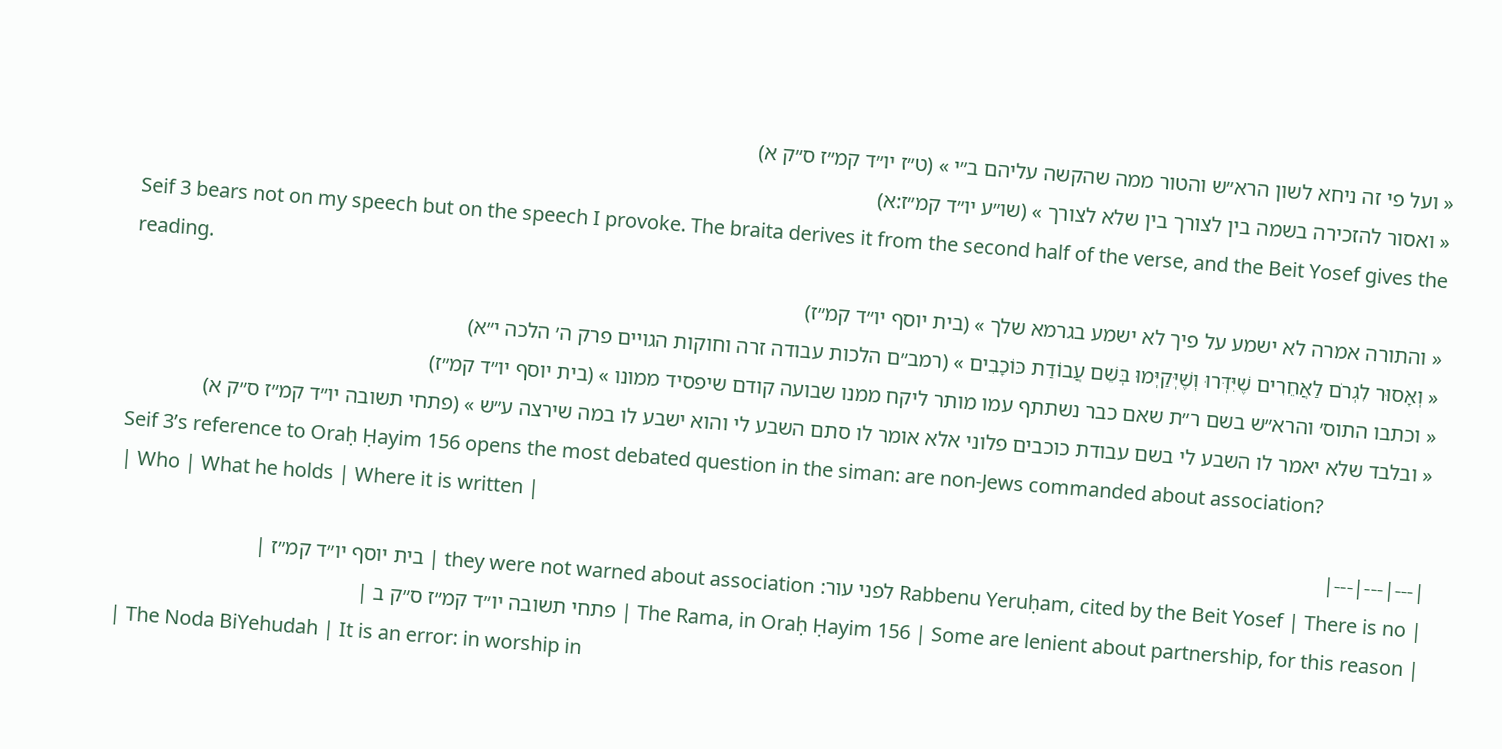« ועל פי זה ניחא לשון הרא״ש והטור ממה שהקשה עליהם ב״י » (ט״ז יו״ד קמ״ז ס״ק א)
« ואסור להזכירה בשמה בין לצורך בין שלא לצורך » (שו״ע יו״ד קמ״ז:א)
Seif 3 bears not on my speech but on the speech I provoke. The braita derives it from the second half of the verse, and the Beit Yosef gives the reading.
« והתורה אמרה לא ישמע על פיך לא ישמע בגרמא שלך » (בית יוסף יו״ד קמ״ז)
« וְאָסוּר לִגְרֹם לַאֲחֵרִים שֶׁיִּדְּרוּ וְשֶׁיְּקַיְּמוּ בְּשֵׁם עֲבוֹדַת כּוֹכָבִים » (רמב״ם הלכות עבודה זרה וחוקות הגויים פרק ה׳ הלכה י״א)
« וכתבו התוס׳ והרא״ש בשם ר״ת שאם כבר נשתתף עמו מותר ליקח ממנו שבועה קודם שיפסיד ממונו » (בית יוסף יו״ד קמ״ז)
« ובלבד שלא יאמר לו השבע לי בשם עבודת כוכבים פלוני אלא אומר לו סתם השבע לי והוא ישבע לו במה שירצה ע״ש » (פתחי תשובה יו״ד קמ״ז ס״ק א)
Seif 3’s reference to Oraḥ Ḥayim 156 opens the most debated question in the siman: are non-Jews commanded about association?
| Who | What he holds | Where it is written |
|---|---|---|
| Rabbenu Yeruḥam, cited by the Beit Yosef | There is no לפני עור: they were not warned about association | בית יוסף יו״ד קמ״ז |
| The Rama, in Oraḥ Ḥayim 156 | Some are lenient about partnership, for this reason | פתחי תשובה יו״ד קמ״ז ס״ק ב |
| The Noda BiYehudah | It is an error: in worship in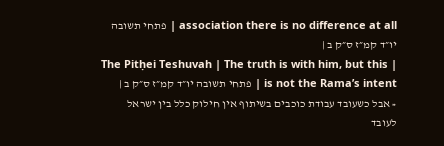association there is no difference at all | פתחי תשובה יו״ד קמ״ז ס״ק ב |
| The Pitḥei Teshuvah | The truth is with him, but this is not the Rama’s intent | פתחי תשובה יו״ד קמ״ז ס״ק ב |
« אבל כשעובד עבודת כוכבים בשיתוף אין חילוק כלל בין ישראל לעובד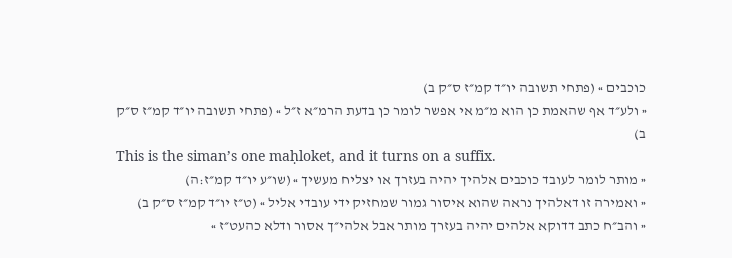כוכבים » (פתחי תשובה יו״ד קמ״ז ס״ק ב)
« ולע״ד אף שהאמת כן הוא מ״מ אי אפשר לומר כן בדעת הרמ״א ז״ל » (פתחי תשובה יו״ד קמ״ז ס״ק ב)
This is the siman’s one maḥloket, and it turns on a suffix.
« מותר לומר לעובד כוכבים אלהיך יהיה בעזרך או יצליח מעשיך » (שו״ע יו״ד קמ״ז:ה)
« ואמירה זו דאלהיך נראה שהוא איסור גמור שמחזיק ידי עובדי אליל » (ט״ז יו״ד קמ״ז ס״ק ב)
« והב״ח כתב דדוקא אלהים יהיה בעזרך מותר אבל אלהי״ך אסור ודלא כהעט״ז »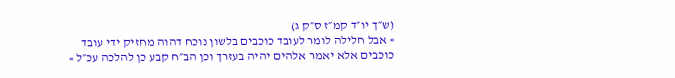(ש״ך יו״ד קמ״ז ס״ק ג)
« אבל חלילה לומר לעובד כוכבים בלשון נוכח דהוה מחזיק ידי עובד כוכבים אלא יאמר אלהים יהיה בעזרך וכן הב״ח קבע כן להלכה עכ״ל »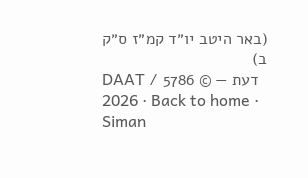(באר היטב יו״ד קמ״ז ס״ק ב)
DAAT דעת — © 5786 / 2026 · Back to home · Siman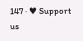147 · ♥ Support us